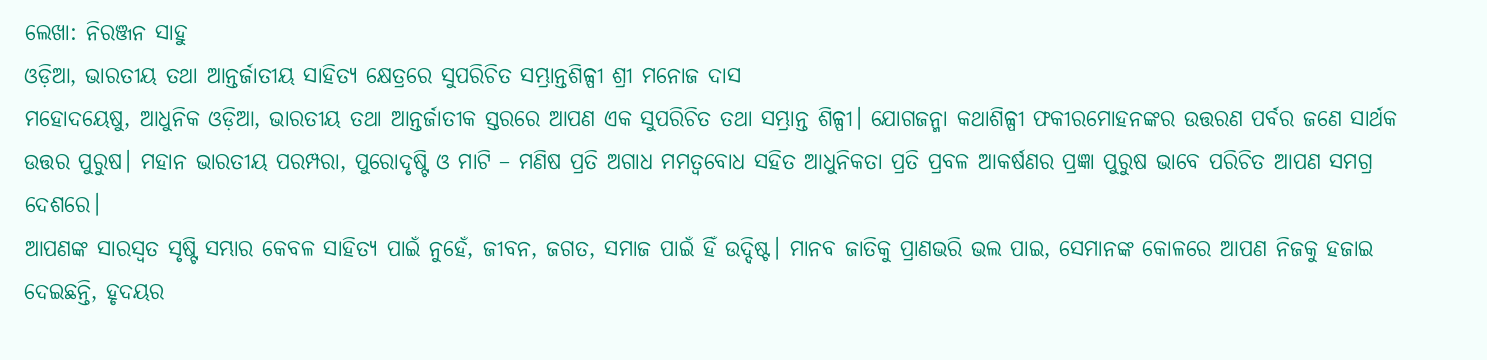ଲେଖା: ନିରଞ୍ଜନ ସାହୁ
ଓଡ଼ିଆ, ଭାରତୀୟ ତଥା ଆନ୍ତର୍ଜାତୀୟ ସାହିତ୍ୟ କ୍ଷେତ୍ରରେ ସୁପରିଚିତ ସମ୍ଭ୍ରାନ୍ତଶିଳ୍ପୀ ଶ୍ରୀ ମନୋଜ ଦାସ
ମହୋଦୟେଷୁ, ଆଧୁନିକ ଓଡ଼ିଆ, ଭାରତୀୟ ତଥା ଆନ୍ତର୍ଜାତୀକ ସ୍ତରରେ ଆପଣ ଏକ ସୁପରିଚିତ ତଥା ସମ୍ଭ୍ରାନ୍ତ ଶିଳ୍ପୀ। ଯୋଗଜନ୍ମା କଥାଶିଳ୍ପୀ ଫକୀରମୋହନଙ୍କର ଉତ୍ତରଣ ପର୍ବର ଜଣେ ସାର୍ଥକ ଉତ୍ତର ପୁରୁଷ। ମହାନ ଭାରତୀୟ ପରମ୍ପରା, ପୁରୋଦୃଷ୍ଟି ଓ ମାଟି – ମଣିଷ ପ୍ରତି ଅଗାଧ ମମତ୍ଵବୋଧ ସହିତ ଆଧୁନିକତା ପ୍ରତି ପ୍ରବଳ ଆକର୍ଷଣର ପ୍ରଜ୍ଞା ପୁରୁଷ ଭାବେ ପରିଚିତ ଆପଣ ସମଗ୍ର ଦେଶରେ।
ଆପଣଙ୍କ ସାରସ୍ଵତ ସୃଷ୍ଟି ସମ୍ଭାର କେବଳ ସାହିତ୍ୟ ପାଇଁ ନୁହେଁ, ଜୀବନ, ଜଗତ, ସମାଜ ପାଇଁ ହିଁ ଉଦ୍ଦିଷ୍ଟ। ମାନବ ଜାତିକୁ ପ୍ରାଣଭରି ଭଲ ପାଇ, ସେମାନଙ୍କ କୋଳରେ ଆପଣ ନିଜକୁ ହଜାଇ ଦେଇଛନ୍ତି, ହୃଦୟର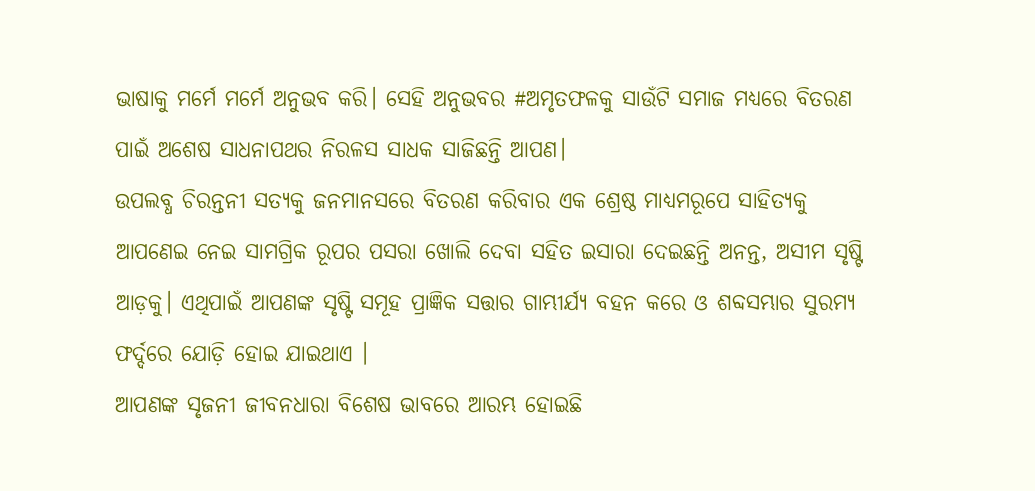ଭାଷାକୁ ମର୍ମେ ମର୍ମେ ଅନୁଭବ କରି। ସେହି ଅନୁଭବର #ଅମୃତଫଳକୁ ସାଉଁଟି ସମାଜ ମଧ୍ୟରେ ବିତରଣ ପାଇଁ ଅଶେଷ ସାଧନାପଥର ନିରଳସ ସାଧକ ସାଜିଛନ୍ତି ଆପଣ।
ଉପଲବ୍ଧ ଚିରନ୍ତନୀ ସତ୍ୟକୁ ଜନମାନସରେ ବିତରଣ କରିବାର ଏକ ଶ୍ରେଷ୍ଠ ମାଧ୍ୟମରୂପେ ସାହିତ୍ୟକୁ ଆପଣେଇ ନେଇ ସାମଗ୍ରିକ ରୂପର ପସରା ଖୋଲି ଦେବା ସହିତ ଇସାରା ଦେଇଛନ୍ତି ଅନନ୍ତ, ଅସୀମ ସୃଷ୍ଟି ଆଡ଼କୁ। ଏଥିପାଇଁ ଆପଣଙ୍କ ସୃଷ୍ଟି ସମୂହ ପ୍ରାଜ୍ଞିକ ସତ୍ତାର ଗାମ୍ଭୀର୍ଯ୍ୟ ବହନ କରେ ଓ ଶବ୍ଦସମ୍ଭାର ସୁରମ୍ୟ ଫର୍ଦ୍ଦରେ ଯୋଡ଼ି ହୋଇ ଯାଇଥାଏ ।
ଆପଣଙ୍କ ସୃଜନୀ ଜୀବନଧାରା ବିଶେଷ ଭାବରେ ଆରମ୍ଭ ହୋଇଛି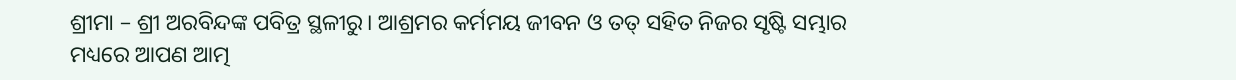ଶ୍ରୀମା – ଶ୍ରୀ ଅରବିନ୍ଦଙ୍କ ପବିତ୍ର ସ୍ଥଳୀରୁ। ଆଶ୍ରମର କର୍ମମୟ ଜୀବନ ଓ ତତ୍ ସହିତ ନିଜର ସୃଷ୍ଟି ସମ୍ଭାର ମଧ୍ୟରେ ଆପଣ ଆତ୍ମ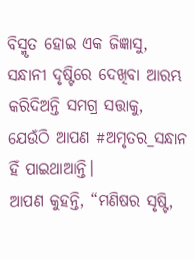ବିସ୍ମୃତ ହୋଇ ଏକ ଜିଜ୍ଞାସୁ, ସନ୍ଧାନୀ ଦୃଷ୍ଟିରେ ଦେଖିବା ଆରମ୍ଭ କରିଦିଅନ୍ତି ସମଗ୍ର ସତ୍ତାକୁ, ଯେଉଁଠି ଆପଣ #ଅମୃତର_ସନ୍ଧାନ ହିଁ ପାଇଥାଆନ୍ତି।
ଆପଣ କୁହନ୍ତି, “ମଣିଷର ସୃଷ୍ଟି,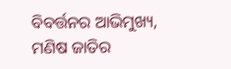ବିବର୍ତ୍ତନର ଆଭିମୁଖ୍ୟ, ମଣିଷ ଜାତିର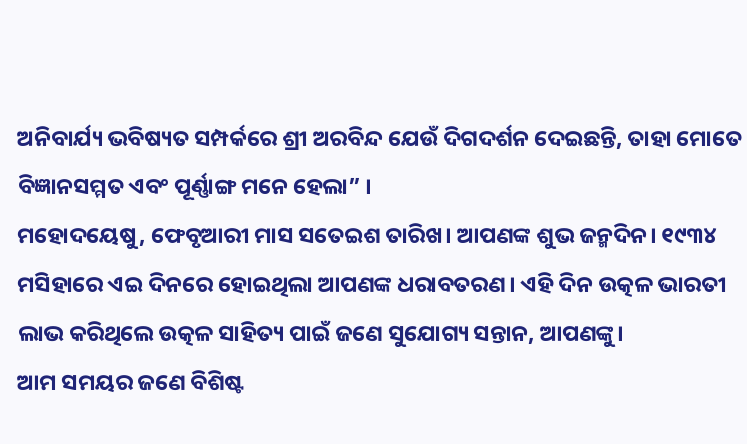ଅନିବାର୍ଯ୍ୟ ଭବିଷ୍ୟତ ସମ୍ପର୍କରେ ଶ୍ରୀ ଅରବିନ୍ଦ ଯେଉଁ ଦିଗଦର୍ଶନ ଦେଇଛନ୍ତି, ତାହା ମୋତେ ବିଜ୍ଞାନସମ୍ମତ ଏବଂ ପୂର୍ଣ୍ଣାଙ୍ଗ ମନେ ହେଲା” ।
ମହୋଦୟେଷୁ, ଫେବୃଆରୀ ମାସ ସତେଇଶ ତାରିଖ। ଆପଣଙ୍କ ଶୁଭ ଜନ୍ମଦିନ। ୧୯୩୪ ମସିହାରେ ଏଇ ଦିନରେ ହୋଇଥିଲା ଆପଣଙ୍କ ଧରାବତରଣ। ଏହି ଦିନ ଉତ୍କଳ ଭାରତୀ ଲାଭ କରିଥିଲେ ଉତ୍କଳ ସାହିତ୍ୟ ପାଇଁ ଜଣେ ସୁଯୋଗ୍ୟ ସନ୍ତାନ, ଆପଣଙ୍କୁ।
ଆମ ସମୟର ଜଣେ ବିଶିଷ୍ଟ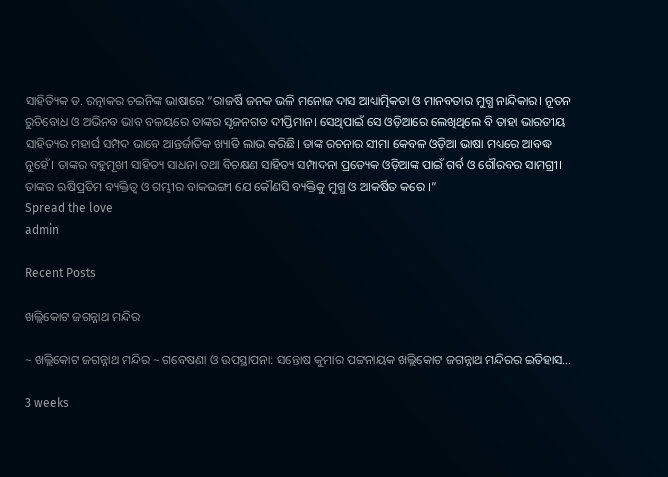ସାହିତ୍ୟିକ ଡ. ରତ୍ନାକର ଚଇନିଙ୍କ ଭାଷାରେ “ରାଜର୍ଷି ଜନକ ଭଳି ମନୋଜ ଦାସ ଆଧ୍ୟାତ୍ମିକତା ଓ ମାନବତାର ମୁଗ୍ଧ ନାନ୍ଦିକାର। ନୂତନ ରୁଚିବୋଧ ଓ ଅଭିନବ ଭାବ ବଳୟରେ ତାଙ୍କର ସୃଜନଗତ ଦୀପ୍ତିମାନ। ସେଥିପାଇଁ ସେ ଓଡ଼ିଆରେ ଲେଖିଥିଲେ ବି ତାହା ଭାରତୀୟ ସାହିତ୍ୟର ମହାର୍ଘ ସମ୍ପଦ ଭାବେ ଆନ୍ତର୍ଜାତିକ ଖ୍ୟାତି ଲାଭ କରିଛି। ତାଙ୍କ ରଚନାର ସୀମା କେବଳ ଓଡ଼ିଆ ଭାଷା ମଧ୍ୟରେ ଆବଦ୍ଧ ନୁହେଁ। ତାଙ୍କର ବହୁମୂଖୀ ସାହିତ୍ୟ ସାଧନା ତଥା ବିଚକ୍ଷଣ ସାହିତ୍ୟ ସମ୍ପାଦନା ପ୍ରତ୍ୟେକ ଓଡ଼ିଆଙ୍କ ପାଇଁ ଗର୍ବ ଓ ଗୌରବର ସାମଗ୍ରୀ। ତାଙ୍କର ଋଷିପ୍ରତିମ ବ୍ୟକ୍ତିତ୍ଵ ଓ ଗମ୍ଭୀର ବାକଭଙ୍ଗୀ ଯେ କୌଣସି ବ୍ୟକ୍ତିକୁ ମୁଗ୍ଧ ଓ ଆକର୍ଷିତ କରେ ।”
Spread the love
admin

Recent Posts

ଖଲ୍ଲିକୋଟ ଜଗନ୍ନାଥ ମନ୍ଦିର

~ ଖଲ୍ଲିକୋଟ ଜଗନ୍ନାଥ ମନ୍ଦିର ~ ଗବେଷଣା ଓ ଉପସ୍ଥାପନା: ସନ୍ତୋଷ କୁମାର ପଟ୍ଟନାୟକ ଖଲ୍ଲିକୋଟ ଜଗନ୍ନାଥ ମନ୍ଦିରର ଇତିହାସ…

3 weeks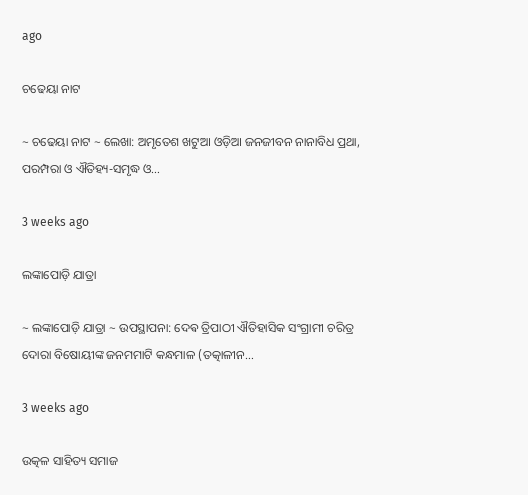ago

ଚଢେୟା ନାଟ

~ ଚଢେୟା ନାଟ ~ ଲେଖା: ଅମୃତେଶ ଖଟୁଆ ଓଡ଼ିଆ ଜନଜୀବନ ନାନାବିଧ ପ୍ରଥା, ପରମ୍ପରା ଓ ଐତିହ୍ୟ-ସମୃଦ୍ଧ ଓ…

3 weeks ago

ଲଙ୍କାପୋଡ଼ି ଯାତ୍ରା

~ ଲଙ୍କାପୋଡ଼ି ଯାତ୍ରା ~ ଉପସ୍ଥାପନା: ଦେଵ ତ୍ରିପାଠୀ ଐତିହାସିକ ସଂଗ୍ରାମୀ ଚରିତ୍ର ଦୋରା ବିଷୋୟୀଙ୍କ ଜନମମାଟି କନ୍ଧମାଳ (ତତ୍କାଳୀନ…

3 weeks ago

ଉତ୍କଳ ସାହିତ୍ୟ ସମାଜ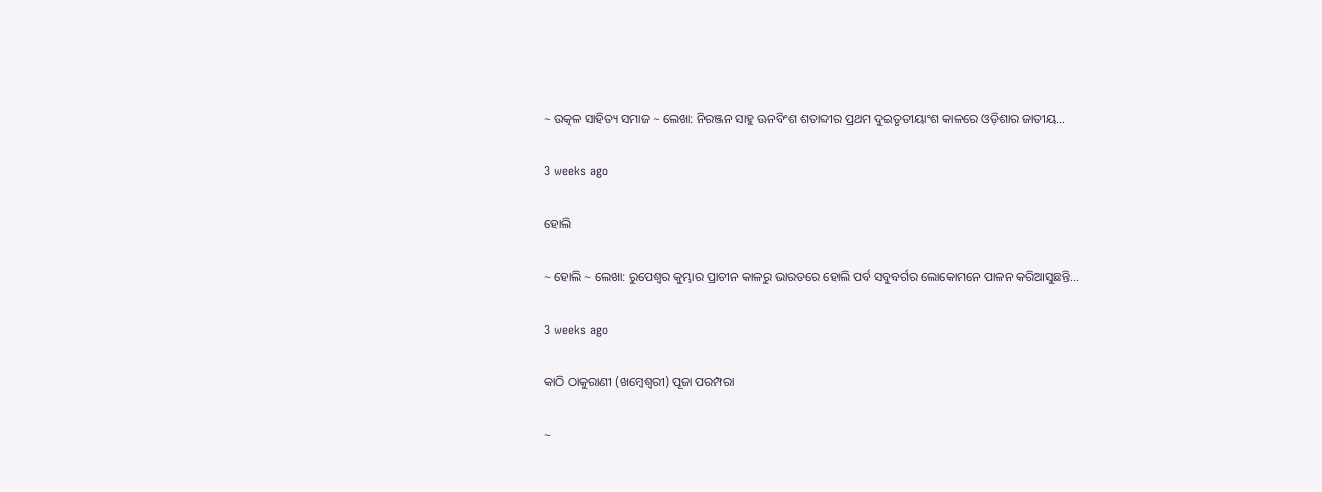~ ଉତ୍କଳ ସାହିତ୍ୟ ସମାଜ ~ ଲେଖା: ନିରଞ୍ଜନ ସାହୁ ଊନବିଂଶ ଶତାବ୍ଦୀର ପ୍ରଥମ ଦୁଇତୃତୀୟାଂଶ କାଳରେ ଓଡ଼ିଶାର ଜାତୀୟ…

3 weeks ago

ହୋଲି

~ ହୋଲି ~ ଲେଖା: ରୁପେଶ୍ୱର କୁମ୍ଭାର ପ୍ରାଚୀନ କାଳରୁ ଭାରତରେ ହୋଲି ପର୍ବ ସବୁବର୍ଗର ଲୋକୋମନେ ପାଳନ କରିଆସୁଛନ୍ତି…

3 weeks ago

କାଠି ଠାକୁରାଣୀ (ଖମ୍ବେଶ୍ଵରୀ) ପୂଜା ପରମ୍ପରା

~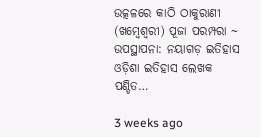ଉତ୍କଳରେ କାଠି ଠାକୁରାଣୀ (ଖମ୍ବେଶ୍ଵରୀ) ପୂଜା ପରମ୍ପରା ~ ଉପସ୍ଥାପନା: ନୟାଗଡ଼ ଇତିହାସ ଓଡ଼ିଶା ଇତିହାସ ଲେଖକ ପଣ୍ଡିତ…

3 weeks ago